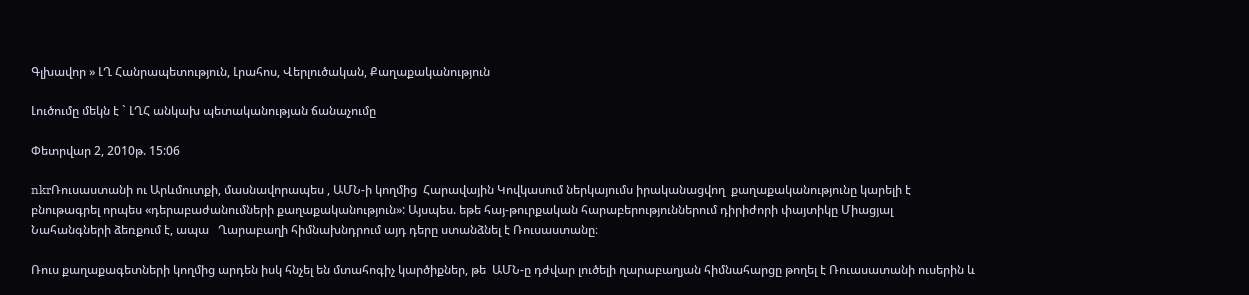Գլխավոր » ԼՂ Հանրապետություն, Լրահոս, Վերլուծական, Քաղաքականություն

Լուծումը մեկն է ` ԼՂՀ անկախ պետականության ճանաչումը

Փետրվար 2, 2010թ. 15:06

nkrՌուսաստանի ու Արևմուտքի, մասնավորապես , ԱՄՆ-ի կողմից  Հարավային Կովկասում ներկայումս իրականացվող  քաղաքականությունը կարելի է բնութագրել որպես «դերաբաժանումների քաղաքականություն»: Այսպես. եթե հայ-թուրքական հարաբերություններում դիրիժորի փայտիկը Միացյալ Նահանգների ձեռքում է, ապա   Ղարաբաղի հիմնախնդրում այդ դերը ստանձնել է Ռուսաստանը։

Ռուս քաղաքագետների կողմից արդեն իսկ հնչել են մտահոգիչ կարծիքներ, թե  ԱՄՆ-ը դժվար լուծելի ղարաբաղյան հիմնահարցը թողել է Ռուասատանի ուսերին և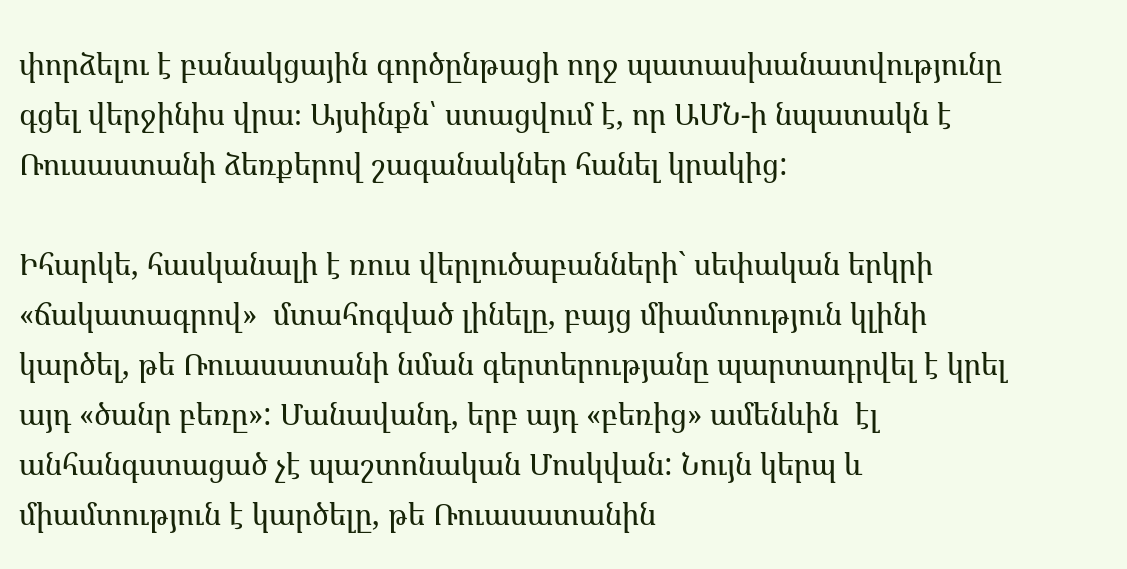փորձելու է բանակցային գործընթացի ողջ պատասխանատվությունը գցել վերջինիս վրա։ Այսինքն՝ ստացվում է, որ ԱՄՆ-ի նպատակն է Ռուսաստանի ձեռքերով շագանակներ հանել կրակից:

Իհարկե, հասկանալի է ռուս վերլուծաբանների` սեփական երկրի «ճակատագրով»  մտահոգված լինելը, բայց միամտություն կլինի կարծել, թե Ռուասատանի նման գերտերությանը պարտադրվել է կրել այդ «ծանր բեռը»: Մանավանդ, երբ այդ «բեռից» ամենևին  էլ անհանգստացած չէ պաշտոնական Մոսկվան: Նույն կերպ և միամտություն է կարծելը, թե Ռուասատանին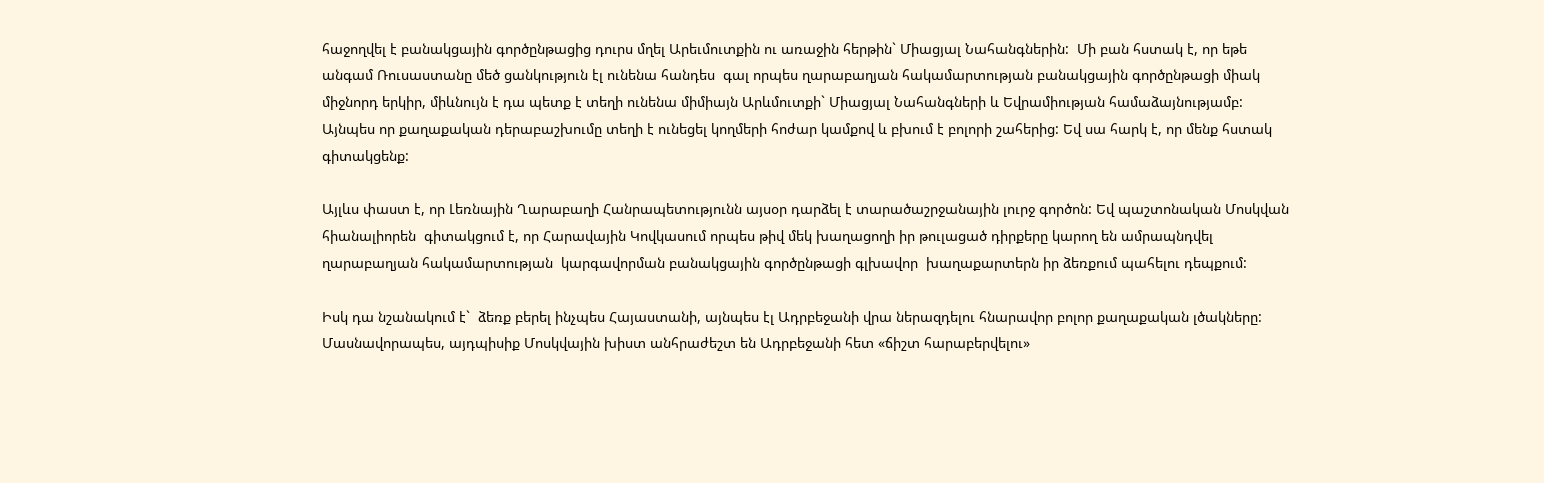հաջողվել է բանակցային գործընթացից դուրս մղել Արեւմուտքին ու առաջին հերթին` Միացյալ Նահանգներին:  Մի բան հստակ է, որ եթե անգամ Ռուսաստանը մեծ ցանկություն էլ ունենա հանդես  գալ որպես ղարաբաղյան հակամարտության բանակցային գործընթացի միակ միջնորդ երկիր, միևնույն է դա պետք է տեղի ունենա միմիայն Արևմուտքի` Միացյալ Նահանգների և Եվրամիության համաձայնությամբ:  Այնպես որ քաղաքական դերաբաշխումը տեղի է ունեցել կողմերի հոժար կամքով և բխում է բոլորի շահերից: Եվ սա հարկ է, որ մենք հստակ գիտակցենք:

Այլևս փաստ է, որ Լեռնային Ղարաբաղի Հանրապետությունն այսօր դարձել է տարածաշրջանային լուրջ գործոն: Եվ պաշտոնական Մոսկվան հիանալիորեն  գիտակցում է, որ Հարավային Կովկասում որպես թիվ մեկ խաղացողի իր թուլացած դիրքերը կարող են ամրապնդվել ղարաբաղյան հակամարտության  կարգավորման բանակցային գործընթացի գլխավոր  խաղաքարտերն իր ձեռքում պահելու դեպքում:

Իսկ դա նշանակում է`  ձեռք բերել ինչպես Հայաստանի, այնպես էլ Ադրբեջանի վրա ներազդելու հնարավոր բոլոր քաղաքական լծակները: Մասնավորապես, այդպիսիք Մոսկվային խիստ անհրաժեշտ են Ադրբեջանի հետ «ճիշտ հարաբերվելու»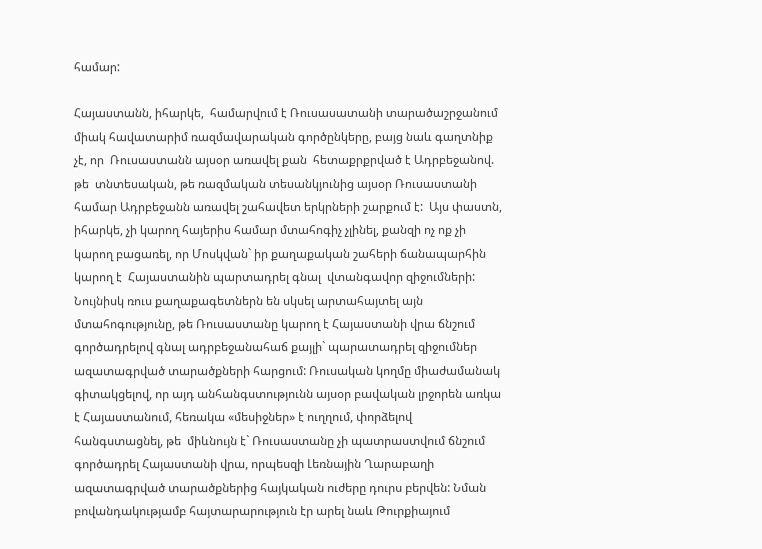համար:

Հայաստանն, իհարկե,  համարվում է Ռուսասատանի տարածաշրջանում միակ հավատարիմ ռազմավարական գործընկերը, բայց նաև գաղտնիք չէ, որ  Ռուսաստանն այսօր առավել քան  հետաքրքրված է Ադրբեջանով. թե  տնտեսական, թե ռազմական տեսանկյունից այսօր Ռուսաստանի համար Ադրբեջանն առավել շահավետ երկրների շարքում է:  Այս փաստն, իհարկե, չի կարող հայերիս համար մտահոգիչ չլինել, քանզի ոչ ոք չի կարող բացառել, որ Մոսկվան` իր քաղաքական շահերի ճանապարհին կարող է  Հայաստանին պարտադրել գնալ  վտանգավոր զիջումների: Նույնիսկ ռուս քաղաքագետներն են սկսել արտահայտել այն մտահոգությունը, թե Ռուսաստանը կարող է Հայաստանի վրա ճնշում գործադրելով գնալ ադրբեջանահաճ քայլի` պարատադրել զիջումներ  ազատագրված տարածքների հարցում: Ռուսական կողմը միաժամանակ  գիտակցելով, որ այդ անհանգստությունն այսօր բավական լրջորեն առկա է Հայաստանում, հեռակա «մեսիջներ» է ուղղում, փորձելով հանգստացնել, թե  միևնույն է` Ռուսաստանը չի պատրաստվում ճնշում գործադրել Հայաստանի վրա, որպեսզի Լեռնային Ղարաբաղի ազատագրված տարածքներից հայկական ուժերը դուրս բերվեն: Նման բովանդակությամբ հայտարարություն էր արել նաև Թուրքիայում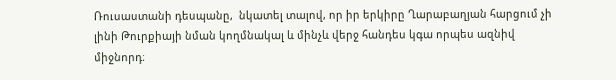Ռուսաստանի դեսպանը,  նկատել տալով, որ իր երկիրը Ղարաբաղյան հարցում չի լինի Թուրքիայի նման կողմնակալ և մինչև վերջ հանդես կգա որպես ազնիվ միջնորդ։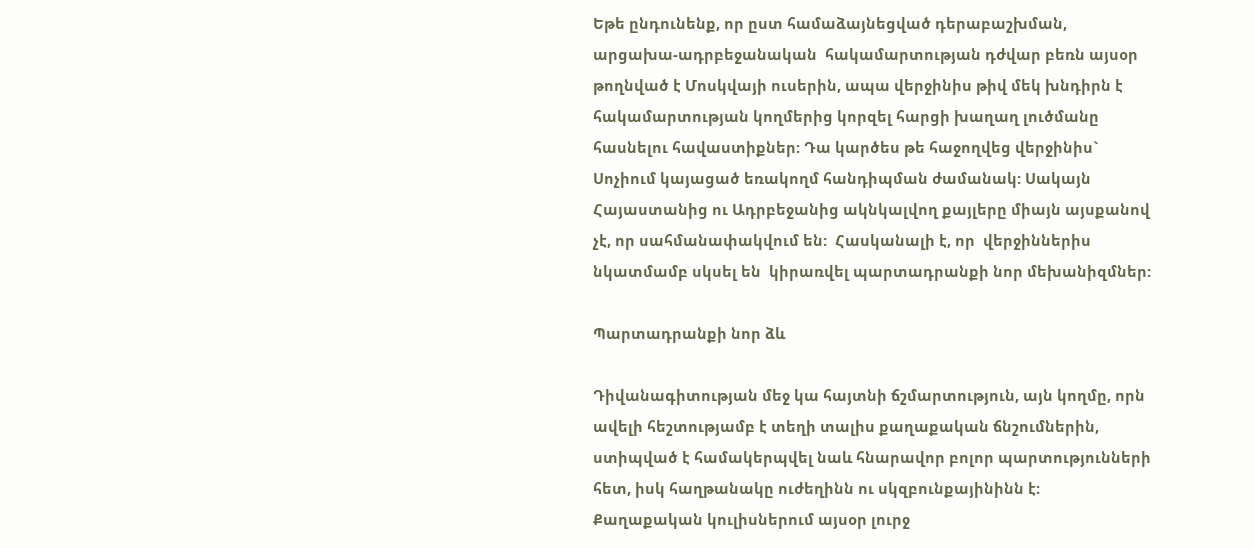Եթե ընդունենք, որ ըստ համաձայնեցված դերաբաշխման, արցախա-ադրբեջանական  հակամարտության դժվար բեռն այսօր թողնված է Մոսկվայի ուսերին, ապա վերջինիս թիվ մեկ խնդիրն է հակամարտության կողմերից կորզել հարցի խաղաղ լուծմանը հասնելու հավաստիքներ: Դա կարծես թե հաջողվեց վերջինիս` Սոչիում կայացած եռակողմ հանդիպման ժամանակ: Սակայն Հայաստանից ու Ադրբեջանից ակնկալվող քայլերը միայն այսքանով չէ, որ սահմանափակվում են:  Հասկանալի է, որ  վերջիններիս նկատմամբ սկսել են  կիրառվել պարտադրանքի նոր մեխանիզմներ:

Պարտադրանքի նոր ձև

Դիվանագիտության մեջ կա հայտնի ճշմարտություն, այն կողմը, որն ավելի հեշտությամբ է տեղի տալիս քաղաքական ճնշումներին, ստիպված է համակերպվել նաև հնարավոր բոլոր պարտությունների հետ, իսկ հաղթանակը ուժեղինն ու սկզբունքայինինն է: Քաղաքական կուլիսներում այսօր լուրջ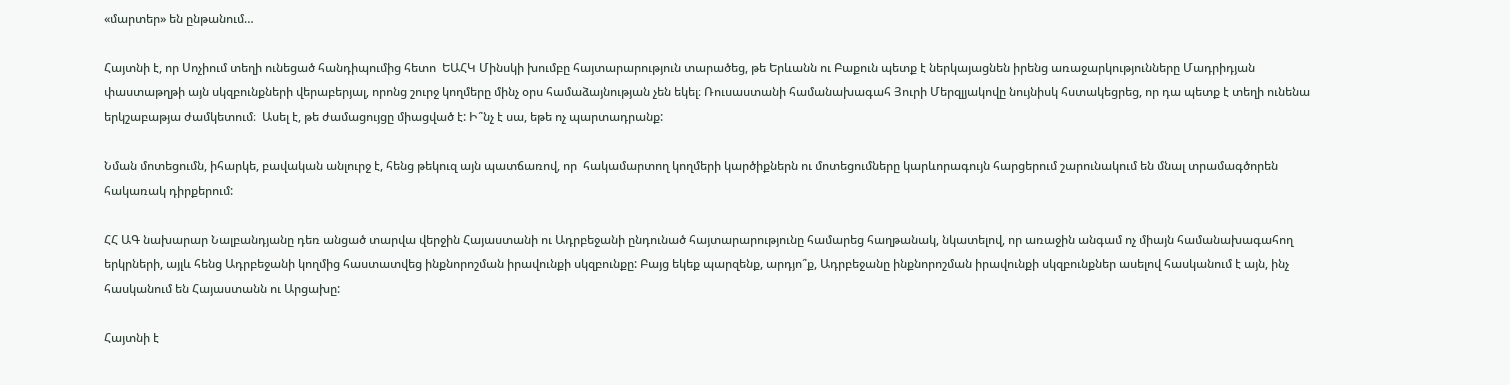«մարտեր» են ընթանում…

Հայտնի է, որ Սոչիում տեղի ունեցած հանդիպումից հետո  ԵԱՀԿ Մինսկի խումբը հայտարարություն տարածեց, թե Երևանն ու Բաքուն պետք է ներկայացնեն իրենց առաջարկությունները Մադրիդյան փաստաթղթի այն սկզբունքների վերաբերյալ, որոնց շուրջ կողմերը մինչ օրս համաձայնության չեն եկել։ Ռուսաստանի համանախագահ Յուրի Մերզլյակովը նույնիսկ հստակեցրեց, որ դա պետք է տեղի ունենա երկշաբաթյա ժամկետում։  Ասել է, թե ժամացույցը միացված է: Ի՞նչ է սա, եթե ոչ պարտադրանք:

Նման մոտեցումն, իհարկե, բավական անլուրջ է, հենց թեկուզ այն պատճառով, որ  հակամարտող կողմերի կարծիքներն ու մոտեցումները կարևորագույն հարցերում շարունակում են մնալ տրամագծորեն հակառակ դիրքերում:

ՀՀ ԱԳ նախարար Նալբանդյանը դեռ անցած տարվա վերջին Հայաստանի ու Ադրբեջանի ընդունած հայտարարությունը համարեց հաղթանակ, նկատելով, որ առաջին անգամ ոչ միայն համանախագահող երկրների, այլև հենց Ադրբեջանի կողմից հաստատվեց ինքնորոշման իրավունքի սկզբունքը: Բայց եկեք պարզենք, արդյո՞ք, Ադրբեջանը ինքնորոշման իրավունքի սկզբունքներ ասելով հասկանում է այն, ինչ հասկանում են Հայաստանն ու Արցախը:

Հայտնի է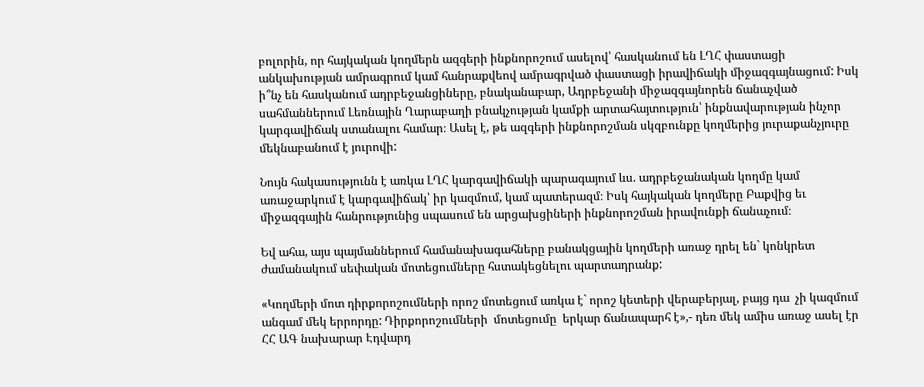բոլորին, որ հայկական կողմերն ազգերի ինքնորոշում ասելով՝ հասկանում են ԼՂՀ փաստացի անկախության ամրագրում կամ հանրաքվեով ամրագրված փաստացի իրավիճակի միջազգայնացում: Իսկ ի՞նչ են հասկանում ադրբեջանցիները, բնականաբար, Ադրբեջանի միջազգայնորեն ճանաչված սահմաններում Լեռնային Ղարաբաղի բնակչության կամքի արտահայտություն՝ ինքնավարության ինչոր կարգավիճակ ստանալու համար։ Ասել է, թե ազգերի ինքնորոշման սկզբունքը կողմերից յուրաքանչյուրը մեկնաբանում է յուրովի:

Նույն հակասությունն է առկա ԼՂՀ կարգավիճակի պարագայում ևս. ադրբեջանական կողմը կամ առաջարկում է կարգավիճակ՝ իր կազմում, կամ պատերազմ։ Իսկ հայկական կողմերը Բաքվից եւ միջազգային հանրությունից սպասում են արցախցիների ինքնորոշման իրավունքի ճանաչում։

Եվ ահա, այս պայմաններում համանախագահները բանակցային կողմերի առաջ դրել են` կոնկրետ ժամանակում սեփական մոտեցումները հստակեցնելու պարտադրանք:

«Կողմերի մոտ դիրքորոշումների որոշ մոտեցում առկա է` որոշ կետերի վերաբերյալ, բայց դա  չի կազմում անգամ մեկ երրորդը: Դիրքորոշումների  մոտեցումը  երկար ճանապարհ է»,- դեռ մեկ ամիս առաջ ասել էր ՀՀ ԱԳ նախարար Էդվարդ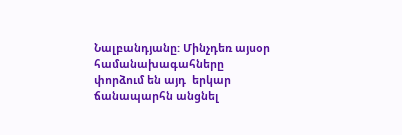Նալբանդյանը: Մինչդեռ այսօր համանախագահները փորձում են այդ  երկար ճանապարհն անցնել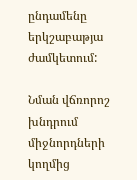ընդամենը երկշաբաթյա ժամկետում:

Նման վճռորոշ խնդրում  միջնորդների կողմից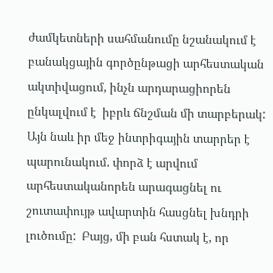ժամկետների սահմանումը նշանակում է  բանակցային գործընթացի արհեստական ակտիվացում, ինչն արդարացիորեն ընկալվում է  իբրև ճնշման մի տարբերակ: Այն նաև իր մեջ ինտրիգային տարրեր է պարունակում. փորձ է արվում արհեստականորեն արագացնել ու շուտափույթ ավարտին հասցնել խնդրի լուծումը:  Բայց, մի բան հստակ է, որ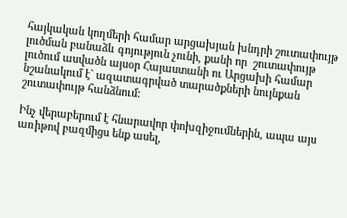հայկական կողմերի համար արցախյան խնդրի շուտափույթ լուծման բանաձև գոյություն չունի, քանի որ  շուտափույթ լուծում ասվածն այսօր Հայաստանի ու Արցախի համար նշանակում է` ազատագրված տարածքների նույնքան շուտափույթ հանձնում:

Ինչ վերաբերում է հնարավոր փոխզիջումներին, ապա այս առիթով բազմիցս ենք ասել,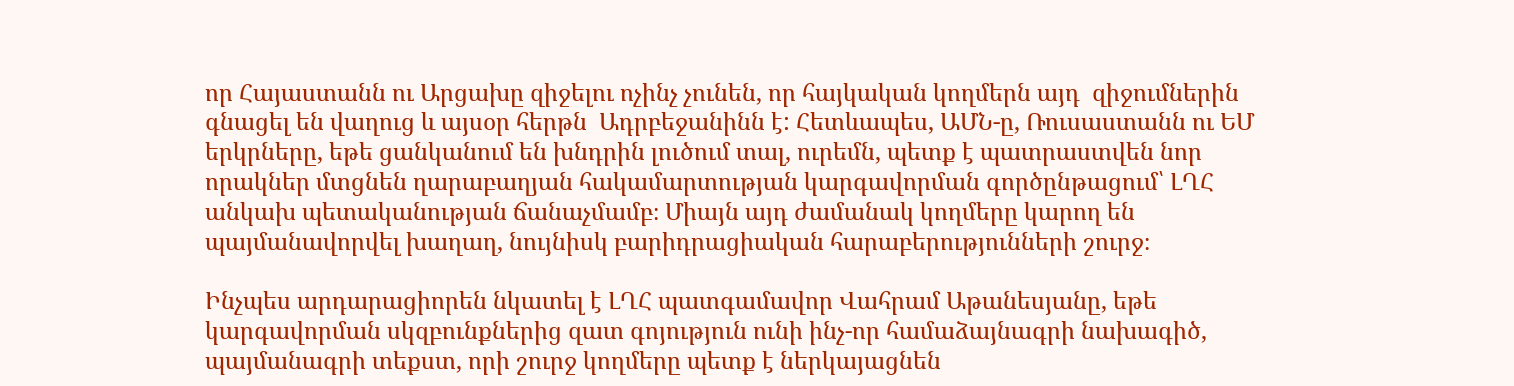որ Հայաստանն ու Արցախը զիջելու ոչինչ չունեն, որ հայկական կողմերն այդ  զիջումներին գնացել են վաղուց և այսօր հերթն  Ադրբեջանինն է: Հետևապես, ԱՄՆ-ը, Ռուսաստանն ու ԵՄ երկրները, եթե ցանկանում են խնդրին լուծում տալ, ուրեմն, պետք է պատրաստվեն նոր որակներ մտցնեն ղարաբաղյան հակամարտության կարգավորման գործընթացում՝ ԼՂՀ անկախ պետականության ճանաչմամբ։ Միայն այդ ժամանակ կողմերը կարող են պայմանավորվել խաղաղ, նույնիսկ բարիդրացիական հարաբերությունների շուրջ։

Ինչպես արդարացիորեն նկատել է ԼՂՀ պատգամավոր Վահրամ Աթանեսյանը, եթե կարգավորման սկզբունքներից զատ գոյություն ունի ինչ-որ համաձայնագրի նախագիծ, պայմանագրի տեքստ, որի շուրջ կողմերը պետք է ներկայացնեն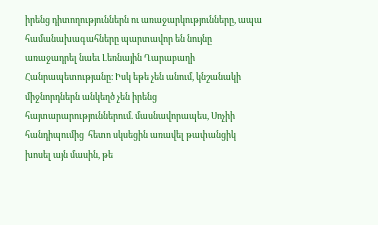իրենց դիտողություններն ու առաջարկությունները, ապա համանախագահները պարտավոր են նույնը առաջադրել նաեւ Լեռնային Ղարաբաղի Հանրապետությանը։ Իսկ եթե չեն անում, կնշանակի միջնորդներն անկեղծ չեն իրենց հայտարարություններում. մասնավորապես, Սոչիի հանդիպումից  հետո սկսեցին առավել թափանցիկ խոսել այն մասին, թե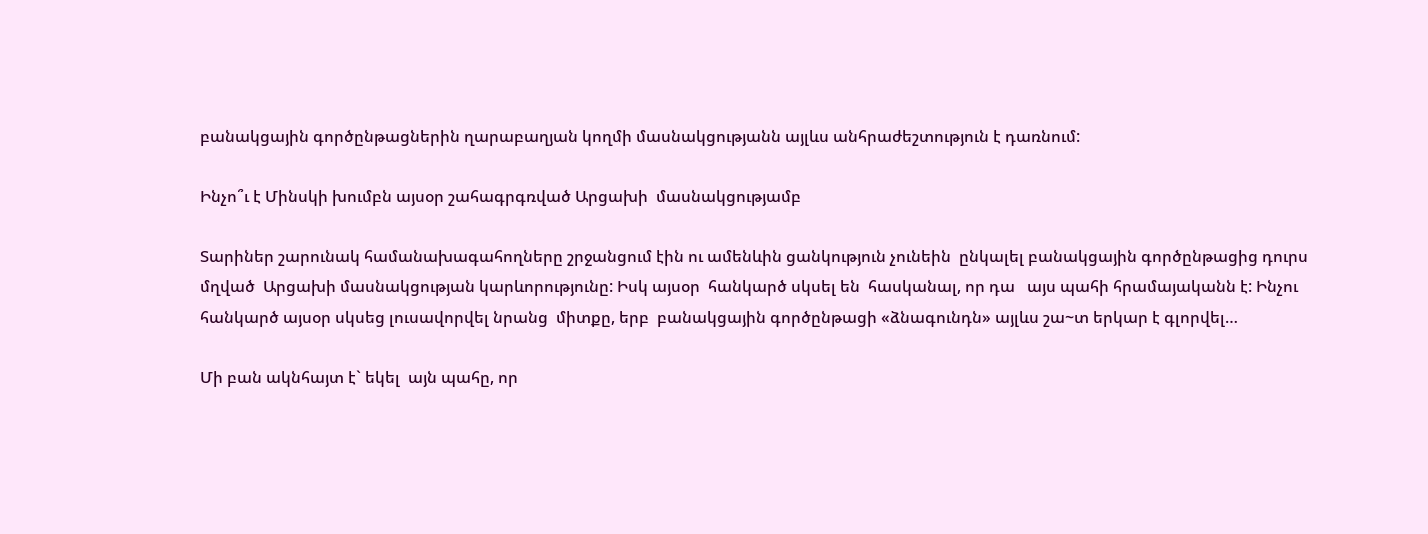բանակցային գործընթացներին ղարաբաղյան կողմի մասնակցությանն այլևս անհրաժեշտություն է դառնում:

Ինչո՞ւ է Մինսկի խումբն այսօր շահագրգռված Արցախի  մասնակցությամբ

Տարիներ շարունակ համանախագահողները շրջանցում էին ու ամենևին ցանկություն չունեին  ընկալել բանակցային գործընթացից դուրս մղված  Արցախի մասնակցության կարևորությունը: Իսկ այսօր  հանկարծ սկսել են  հասկանալ, որ դա   այս պահի հրամայականն է: Ինչու հանկարծ այսօր սկսեց լուսավորվել նրանց  միտքը, երբ  բանակցային գործընթացի «ձնագունդն» այլևս շա~տ երկար է գլորվել…

Մի բան ակնհայտ է` եկել  այն պահը, որ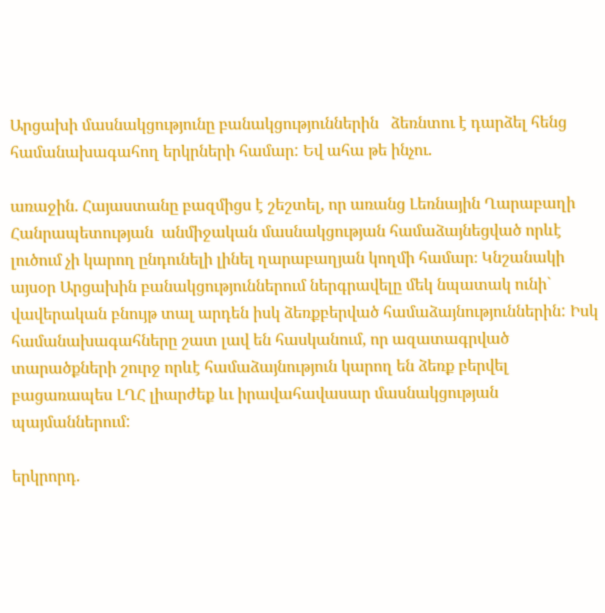Արցախի մասնակցությունը բանակցություններին   ձեռնտու է դարձել հենց համանախագահող երկրների համար: Եվ ահա թե ինչու.

առաջին. Հայաստանը բազմիցս է շեշտել, որ առանց Լեռնային Ղարաբաղի Հանրապետության  անմիջական մասնակցության համաձայնեցված որևէ լուծում չի կարող ընդունելի լինել ղարաբաղյան կողմի համար։ Կնշանակի այսօր Արցախին բանակցություններում ներգրավելը մեկ նպատակ ունի` վավերական բնույթ տալ արդեն իսկ ձեռքբերված համաձայնություններին: Իսկ համանախագահները շատ լավ են հասկանում, որ ազատագրված տարածքների շուրջ որևէ համաձայնություն կարող են ձեռք բերվել բացառապես ԼՂՀ լիարժեք ևւ իրավահավասար մասնակցության պայմաններում:

երկրորդ.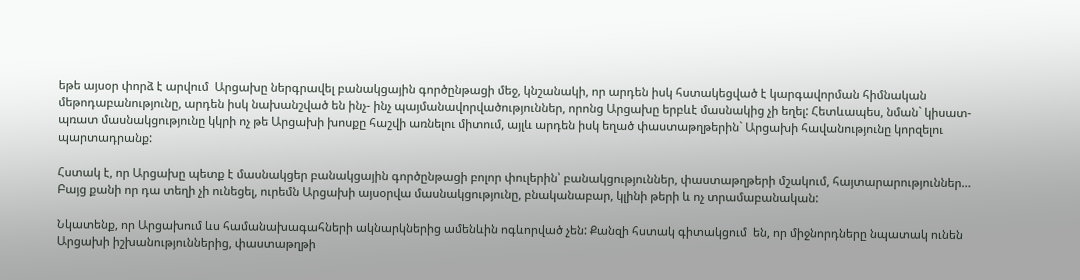եթե այսօր փորձ է արվում  Արցախը ներգրավել բանակցային գործընթացի մեջ, կնշանակի, որ արդեն իսկ հստակեցված է կարգավորման հիմնական մեթոդաբանությունը, արդեն իսկ նախանշված են ինչ- ինչ պայմանավորվածություններ, որոնց Արցախը երբևէ մասնակից չի եղել: Հետևապես, նման` կիսատ-պռատ մասնակցությունը կկրի ոչ թե Արցախի խոսքը հաշվի առնելու միտում, այլև արդեն իսկ եղած փաստաթղթերին` Արցախի հավանությունը կորզելու պարտադրանք:

Հստակ է, որ Արցախը պետք է մասնակցեր բանակցային գործընթացի բոլոր փուլերին՝ բանակցություններ, փաստաթղթերի մշակում, հայտարարություններ… Բայց քանի որ դա տեղի չի ունեցել, ուրեմն Արցախի այսօրվա մասնակցությունը, բնականաբար, կլինի թերի և ոչ տրամաբանական:

Նկատենք, որ Արցախում ևս համանախագահների ակնարկներից ամենևին ոգևորված չեն: Քանզի հստակ գիտակցում  են, որ միջնորդները նպատակ ունեն Արցախի իշխանություններից, փաստաթղթի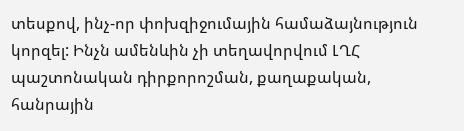տեսքով, ինչ-որ փոխզիջումային համաձայնություն կորզել: Ինչն ամենևին չի տեղավորվում ԼՂՀ պաշտոնական դիրքորոշման, քաղաքական, հանրային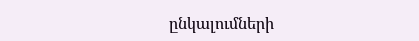ընկալումների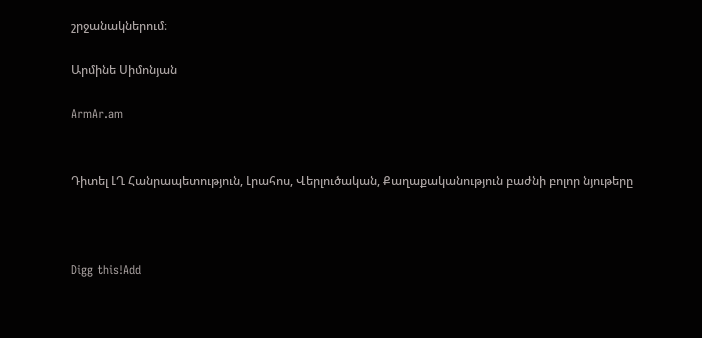շրջանակներում։

Արմինե Սիմոնյան

ArmAr.am


Դիտել ԼՂ Հանրապետություն, Լրահոս, Վերլուծական, Քաղաքականություն բաժնի բոլոր նյութերը



Digg this!Add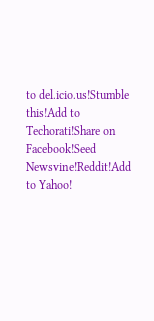to del.icio.us!Stumble this!Add to Techorati!Share on Facebook!Seed Newsvine!Reddit!Add to Yahoo!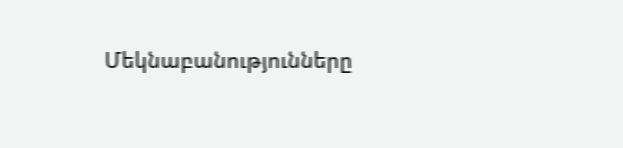Մեկնաբանությունները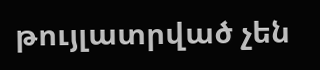թույլատրված չեն